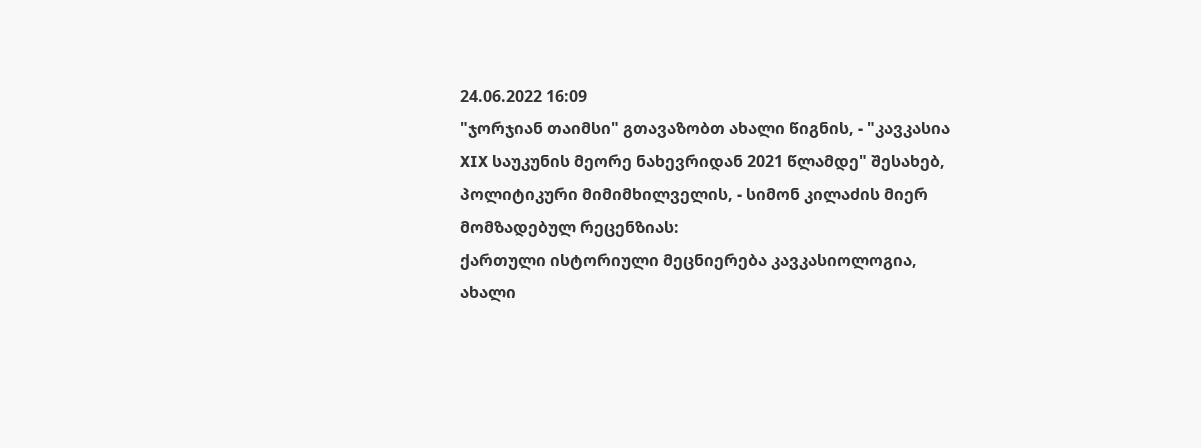24.06.2022 16:09
"ჯორჯიან თაიმსი" გთავაზობთ ახალი წიგნის, - "კავკასია XIX საუკუნის მეორე ნახევრიდან 2021 წლამდე" შესახებ, პოლიტიკური მიმიმხილველის, - სიმონ კილაძის მიერ მომზადებულ რეცენზიას:
ქართული ისტორიული მეცნიერება კავკასიოლოგია, ახალი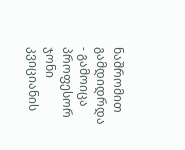ნაშრომით გამდიდრდა - გამოიცა პროფესორ ჯონი კვიციანის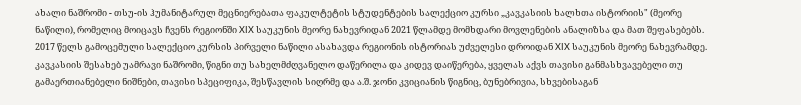ახალი ნაშრომი - თსუ-ის ჰუმანიტარულ მეცნიერებათა ფაკულტეტის სტუდენტების სალექციო კურსი „კავკასიის ხალხთა ისტორიის" (მეორე ნაწილი), რომელიც მოიცავს ჩვენს რეგიონში XIX საუკუნის მეორე ნახევრიდან 2021 წლამდე მომხდარი მოვლენების ანალიზსა და მათ შეფასებებს.
2017 წელს გამოცემული სალექციო კურსის პირველი ნაწილი ასახავდა რეგიონის ისტორიას უძველესი დროიდან XIX საუკუნის მეორე ნახევრამდე.
კავკასიის შესახებ უამრავი ნაშრომი, წიგნი თუ სახელმძღვანელო დაწერილა და კიდევ დაიწერება, ყველას აქვს თავისი განმასხვავებელი თუ გამაერთიანებელი ნიშნები, თავისი სპეციფიკა, შესწავლის სიღრმე და ა.შ. ჯონი კვიციანის წიგნიც, ბუნებრივია, სხვებისაგან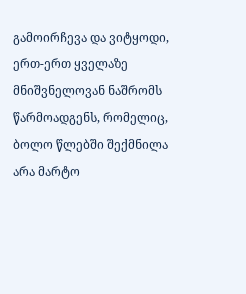გამოირჩევა და ვიტყოდი, ერთ-ერთ ყველაზე მნიშვნელოვან ნაშრომს წარმოადგენს, რომელიც, ბოლო წლებში შექმნილა არა მარტო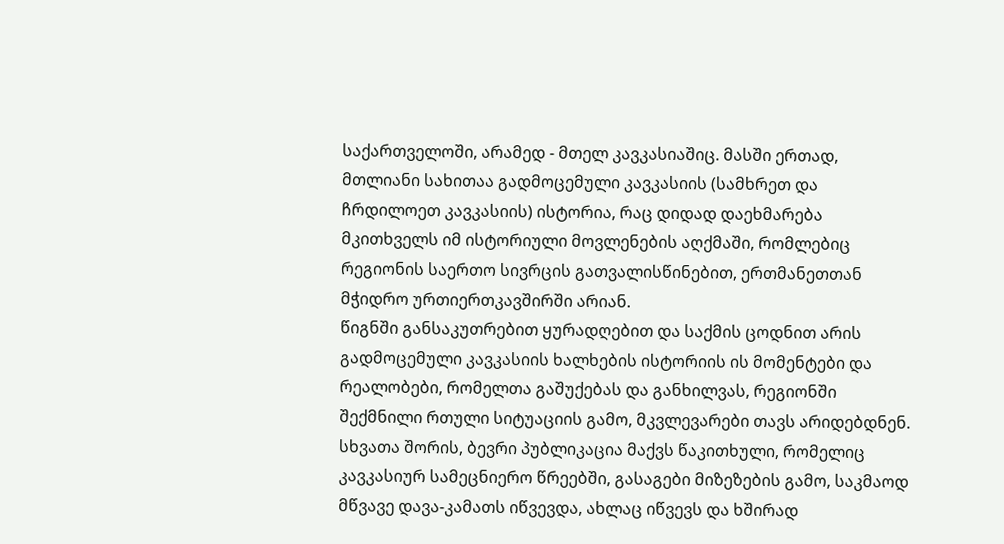საქართველოში, არამედ - მთელ კავკასიაშიც. მასში ერთად, მთლიანი სახითაა გადმოცემული კავკასიის (სამხრეთ და ჩრდილოეთ კავკასიის) ისტორია, რაც დიდად დაეხმარება მკითხველს იმ ისტორიული მოვლენების აღქმაში, რომლებიც რეგიონის საერთო სივრცის გათვალისწინებით, ერთმანეთთან მჭიდრო ურთიერთკავშირში არიან.
წიგნში განსაკუთრებით ყურადღებით და საქმის ცოდნით არის გადმოცემული კავკასიის ხალხების ისტორიის ის მომენტები და რეალობები, რომელთა გაშუქებას და განხილვას, რეგიონში შექმნილი რთული სიტუაციის გამო, მკვლევარები თავს არიდებდნენ. სხვათა შორის, ბევრი პუბლიკაცია მაქვს წაკითხული, რომელიც კავკასიურ სამეცნიერო წრეებში, გასაგები მიზეზების გამო, საკმაოდ მწვავე დავა-კამათს იწვევდა, ახლაც იწვევს და ხშირად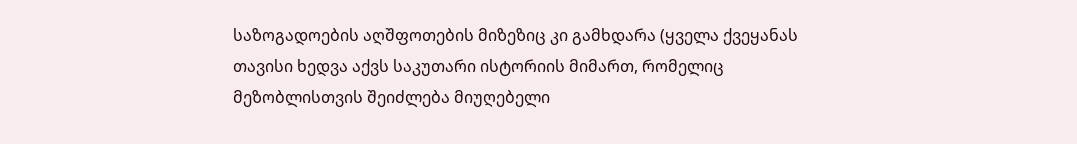საზოგადოების აღშფოთების მიზეზიც კი გამხდარა (ყველა ქვეყანას თავისი ხედვა აქვს საკუთარი ისტორიის მიმართ, რომელიც მეზობლისთვის შეიძლება მიუღებელი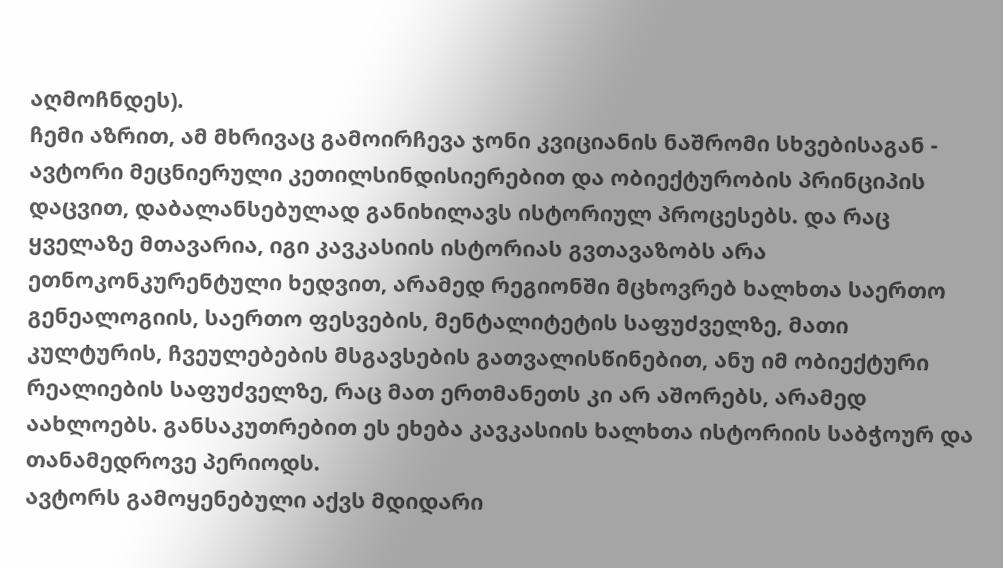აღმოჩნდეს).
ჩემი აზრით, ამ მხრივაც გამოირჩევა ჯონი კვიციანის ნაშრომი სხვებისაგან - ავტორი მეცნიერული კეთილსინდისიერებით და ობიექტურობის პრინციპის დაცვით, დაბალანსებულად განიხილავს ისტორიულ პროცესებს. და რაც ყველაზე მთავარია, იგი კავკასიის ისტორიას გვთავაზობს არა ეთნოკონკურენტული ხედვით, არამედ რეგიონში მცხოვრებ ხალხთა საერთო გენეალოგიის, საერთო ფესვების, მენტალიტეტის საფუძველზე, მათი კულტურის, ჩვეულებების მსგავსების გათვალისწინებით, ანუ იმ ობიექტური რეალიების საფუძველზე, რაც მათ ერთმანეთს კი არ აშორებს, არამედ აახლოებს. განსაკუთრებით ეს ეხება კავკასიის ხალხთა ისტორიის საბჭოურ და თანამედროვე პერიოდს.
ავტორს გამოყენებული აქვს მდიდარი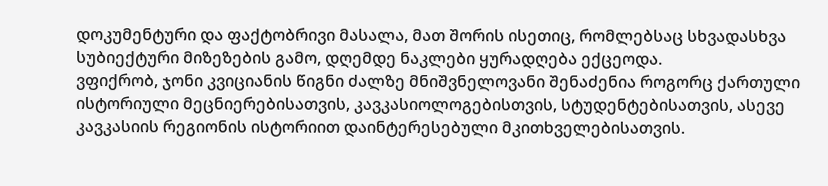დოკუმენტური და ფაქტობრივი მასალა, მათ შორის ისეთიც, რომლებსაც სხვადასხვა სუბიექტური მიზეზების გამო, დღემდე ნაკლები ყურადღება ექცეოდა.
ვფიქრობ, ჯონი კვიციანის წიგნი ძალზე მნიშვნელოვანი შენაძენია როგორც ქართული ისტორიული მეცნიერებისათვის, კავკასიოლოგებისთვის, სტუდენტებისათვის, ასევე კავკასიის რეგიონის ისტორიით დაინტერესებული მკითხველებისათვის.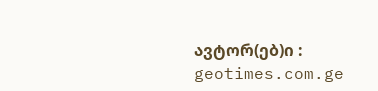ავტორ(ებ)ი : geotimes.com.ge